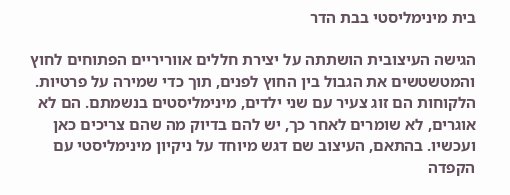בית מינימליסטי בבת הדר

הגישה העיצובית הושתתה על יצירת חללים אווריריים הפתוחים לחוץ והמטשטשים את הגבול בין החוץ לפנים, תוך כדי שמירה על פרטיות. הלקוחות הם זוג צעיר עם שני ילדים, מינימליסטים בנשמתם. הם לא אוגרים, לא שומרים לאחר כך, יש להם בדיוק מה שהם צריכים כאן ועכשיו. בהתאם, העיצוב שם דגש מיוחד על ניקיון מינימליסטי עם הקפדה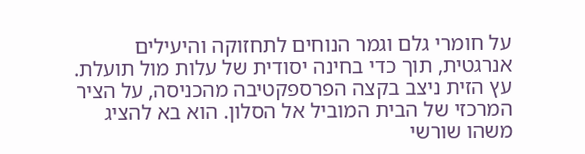על חומרי גלם וגמר הנוחים לתחזוקה והיעילים אנרגטית, תוך כדי בחינה יסודית של עלות מול תועלת.
עץ הזית ניצב בקצה הפרספקטיבה מהכניסה, על הציר המרכזי של הבית המוביל אל הסלון. הוא בא להציג משהו שורשי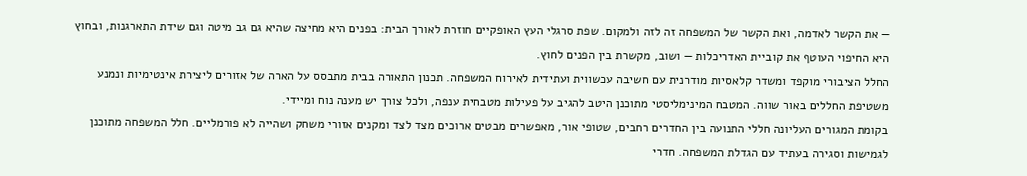— את הקשר לאדמה, ואת הקשר של המשפחה זה לזה ולמקום. שפת סרגלי העץ האופקיים חוזרת לאורך הבית: בפנים היא מחיצה שהיא גם גב מיטה וגם שידת התארגנות, ובחוץ היא החיפוי העוטף את קוביית האדריכלות — ושוב, מקשרת בין הפנים לחוץ.
החלל הציבורי מוקפד ומשדר קלאסיות מודרנית עם חשיבה עכשווית ועתידית לאירוח המשפחה. תכנון התאורה בבית מתבסס על הארה של אזורים ליצירת אינטימיות ונמנע משטיפת החללים באור שווה. המטבח המינימליסטי מתוכנן היטב להגיב על פעילות מטבחית ענפה, ולכל צורך יש מענה נוח ומיידי.
בקומת המגורים העליונה חללי התנועה בין החדרים רחבים, שטופי אור, מאפשרים מבטים ארוכים מצד לצד ומקנים אזורי משחק ושהייה לא פורמליים. חלל המשפחה מתוכנן לגמישות וסגירה בעתיד עם הגדלת המשפחה. חדרי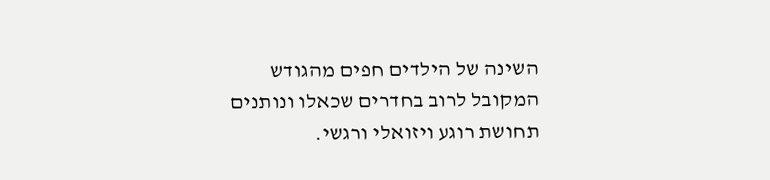השינה של הילדים חפים מהגודש המקובל לרוב בחדרים שכאלו ונותנים תחושת רוגע ויזואלי ורגשי.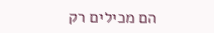הם מכילים רק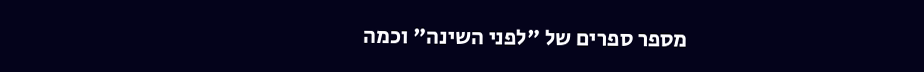מספר ספרים של "לפני השינה" וכמה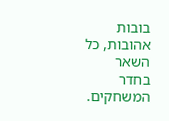בובות אהובות, כל השאר בחדר המשחקים.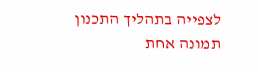לצפייה בתהליך התכנון תמונה אחת